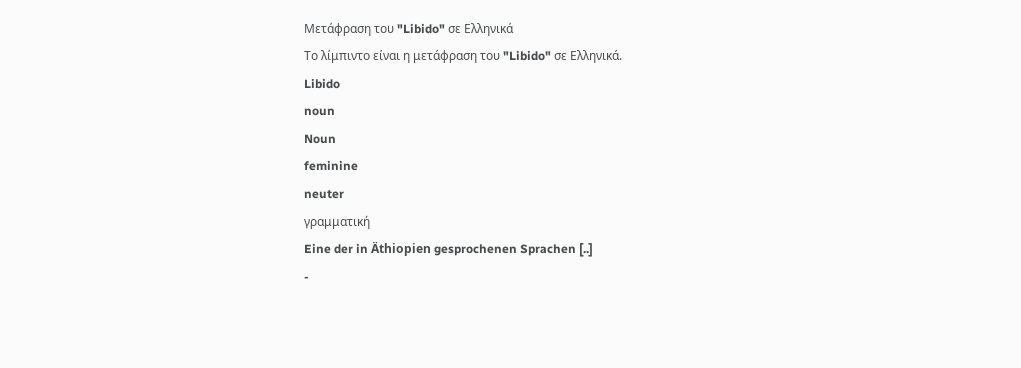Μετάφραση του "Libido" σε Ελληνικά
Το λίμπιντο είναι η μετάφραση του "Libido" σε Ελληνικά.
Libido
noun
Noun
feminine
neuter
γραμματική
Eine der in Äthiopien gesprochenen Sprachen [..]
-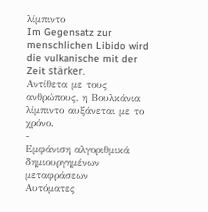λίμπιντο
Im Gegensatz zur menschlichen Libido wird die vulkanische mit der Zeit stärker.
Αντίθετα με τους ανθρώπους, η Βουλκάνια λίμπιντο αυξάνεται με το χρόνο.
-
Εμφάνιση αλγοριθμικά δημιουργημένων μεταφράσεων
Αυτόματες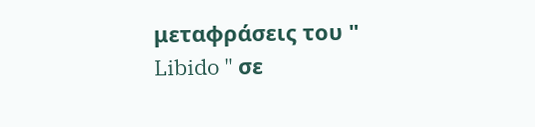μεταφράσεις του " Libido " σε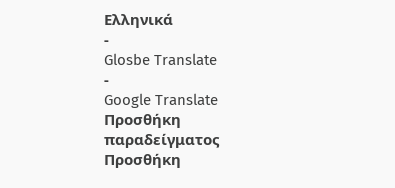Ελληνικά
-
Glosbe Translate
-
Google Translate
Προσθήκη παραδείγματος
Προσθήκη